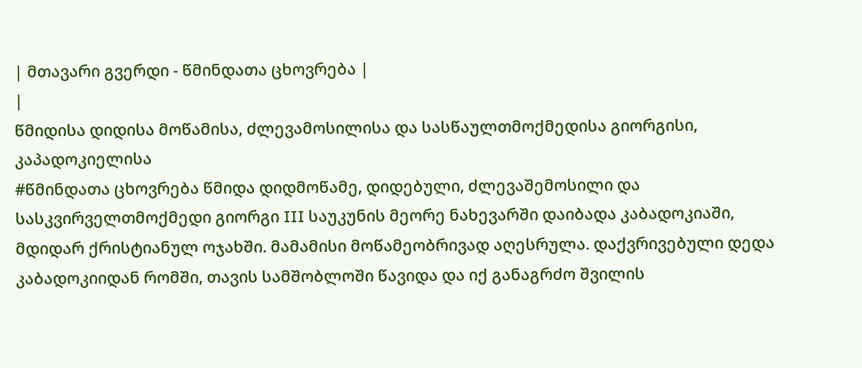| მთავარი გვერდი - წმინდათა ცხოვრება |
|
წმიდისა დიდისა მოწამისა, ძლევამოსილისა და სასწაულთმოქმედისა გიორგისი, კაპადოკიელისა
#წმინდათა ცხოვრება წმიდა დიდმოწამე, დიდებული, ძლევაშემოსილი და სასკვირველთმოქმედი გიორგი III საუკუნის მეორე ნახევარში დაიბადა კაბადოკიაში, მდიდარ ქრისტიანულ ოჯახში. მამამისი მოწამეობრივად აღესრულა. დაქვრივებული დედა კაბადოკიიდან რომში, თავის სამშობლოში წავიდა და იქ განაგრძო შვილის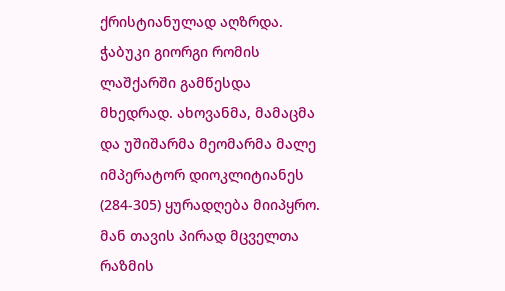ქრისტიანულად აღზრდა. ჭაბუკი გიორგი რომის ლაშქარში გამწესდა მხედრად. ახოვანმა, მამაცმა და უშიშარმა მეომარმა მალე იმპერატორ დიოკლიტიანეს (284-305) ყურადღება მიიპყრო. მან თავის პირად მცველთა რაზმის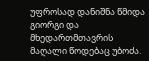უფროსად დანიშნა წმიდა გიორგი და მხედართმთავრის მაღალი წოდებაც უბოძა.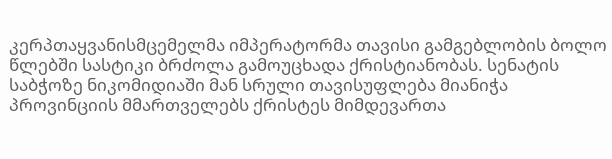კერპთაყვანისმცემელმა იმპერატორმა თავისი გამგებლობის ბოლო წლებში სასტიკი ბრძოლა გამოუცხადა ქრისტიანობას. სენატის საბჭოზე ნიკომიდიაში მან სრული თავისუფლება მიანიჭა პროვინციის მმართველებს ქრისტეს მიმდევართა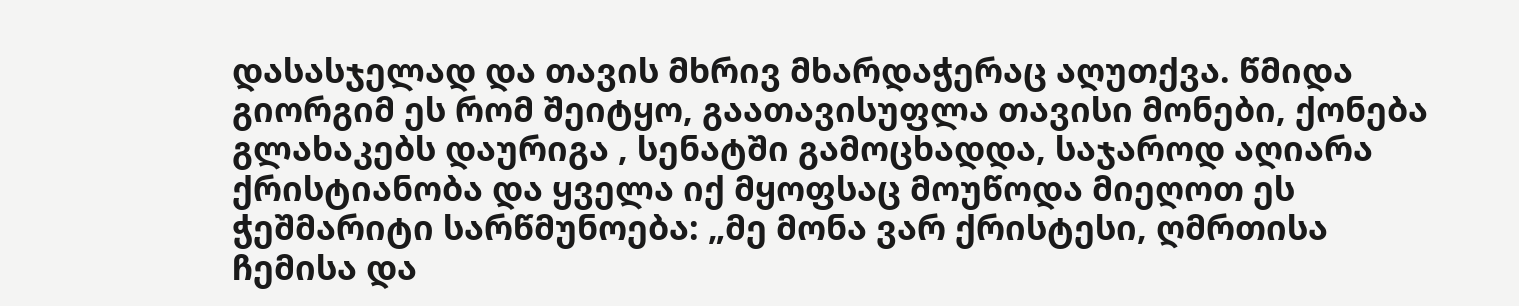დასასჯელად და თავის მხრივ მხარდაჭერაც აღუთქვა. წმიდა გიორგიმ ეს რომ შეიტყო, გაათავისუფლა თავისი მონები, ქონება გლახაკებს დაურიგა , სენატში გამოცხადდა, საჯაროდ აღიარა ქრისტიანობა და ყველა იქ მყოფსაც მოუწოდა მიეღოთ ეს ჭეშმარიტი სარწმუნოება: „მე მონა ვარ ქრისტესი, ღმრთისა ჩემისა და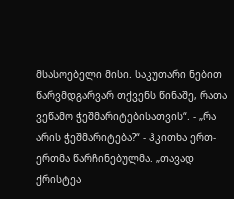მსასოებელი მისი. საკუთარი ნებით წარვმდგარვარ თქვენს წინაშე, რათა ვეწამო ჭეშმარიტებისათვის“. - „რა არის ჭეშმარიტება?“ - ჰკითხა ერთ-ერთმა წარჩინებულმა. „თავად ქრისტეა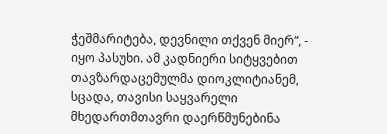ჭეშმარიტება, დევნილი თქვენ მიერ“, - იყო პასუხი. ამ კადნიერი სიტყვებით თავზარდაცემულმა დიოკლიტიანემ, სცადა, თავისი საყვარელი მხედართმთავრი დაერწმუნებინა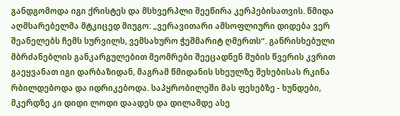განდგომოდა იგი ქრისტეს და მსხვერპლი შეეწირა კერპებისათვის. წმიდა აღმსარებელმა მტკიცედ მიუგო: „ვერავითარი ამსოფლიური დიდება ვერ შეანელებს ჩემს სურვილს, ვემსახურო ჭეშმარიტ ღმერთს“. განრისხებული მბრძანებლის განკარგულებით მეომრები შეეცადნენ შუბის წვერის კვრით გაეყვანათ იგი დარბაზიდან, მაგრამ წმიდანის სხეულზე შეხებისას რკინა რბილდებოდა და იდრიკებოდა. საპყრობილეში მას ფეხებზე - ხუნდები, მკერდზე კი დიდი ლოდი დაადეს და დილამდე ასე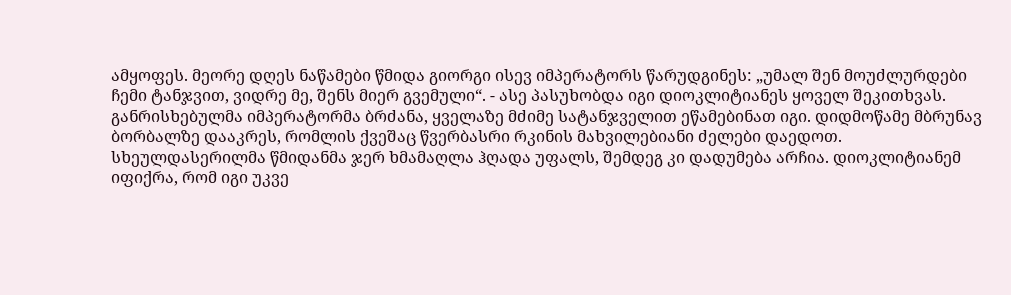ამყოფეს. მეორე დღეს ნაწამები წმიდა გიორგი ისევ იმპერატორს წარუდგინეს: „უმალ შენ მოუძლურდები ჩემი ტანჯვით, ვიდრე მე, შენს მიერ გვემული“. - ასე პასუხობდა იგი დიოკლიტიანეს ყოველ შეკითხვას. განრისხებულმა იმპერატორმა ბრძანა, ყველაზე მძიმე სატანჯველით ეწამებინათ იგი. დიდმოწამე მბრუნავ ბორბალზე დააკრეს, რომლის ქვეშაც წვერბასრი რკინის მახვილებიანი ძელები დაედოთ. სხეულდასერილმა წმიდანმა ჯერ ხმამაღლა ჰღადა უფალს, შემდეგ კი დადუმება არჩია. დიოკლიტიანემ იფიქრა, რომ იგი უკვე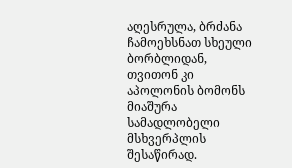აღესრულა, ბრძანა ჩამოეხსნათ სხეული ბორბლიდან, თვითონ კი აპოლონის ბომონს მიაშურა სამადლობელი მსხვერპლის შესაწირად.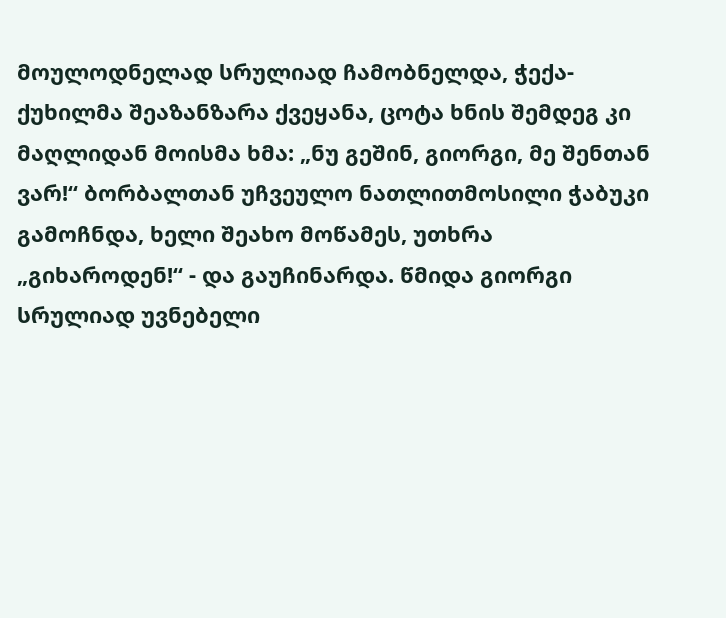მოულოდნელად სრულიად ჩამობნელდა, ჭექა-ქუხილმა შეაზანზარა ქვეყანა, ცოტა ხნის შემდეგ კი მაღლიდან მოისმა ხმა: „ნუ გეშინ, გიორგი, მე შენთან ვარ!“ ბორბალთან უჩვეულო ნათლითმოსილი ჭაბუკი გამოჩნდა, ხელი შეახო მოწამეს, უთხრა „გიხაროდენ!“ - და გაუჩინარდა. წმიდა გიორგი სრულიად უვნებელი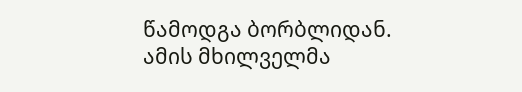წამოდგა ბორბლიდან. ამის მხილველმა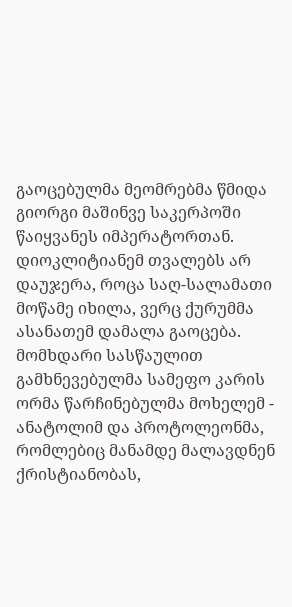გაოცებულმა მეომრებმა წმიდა გიორგი მაშინვე საკერპოში წაიყვანეს იმპერატორთან. დიოკლიტიანემ თვალებს არ დაუჯერა, როცა საღ-სალამათი მოწამე იხილა, ვერც ქურუმმა ასანათემ დამალა გაოცება. მომხდარი სასწაულით გამხნევებულმა სამეფო კარის ორმა წარჩინებულმა მოხელემ - ანატოლიმ და პროტოლეონმა, რომლებიც მანამდე მალავდნენ ქრისტიანობას,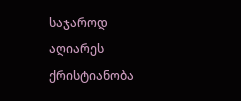საჯაროდ აღიარეს ქრისტიანობა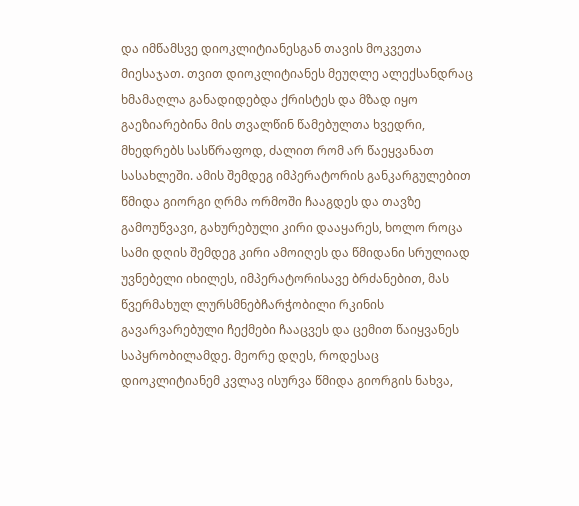და იმწამსვე დიოკლიტიანესგან თავის მოკვეთა მიესაჯათ. თვით დიოკლიტიანეს მეუღლე ალექსანდრაც ხმამაღლა განადიდებდა ქრისტეს და მზად იყო გაეზიარებინა მის თვალწინ წამებულთა ხვედრი, მხედრებს სასწრაფოდ, ძალით რომ არ წაეყვანათ სასახლეში. ამის შემდეგ იმპერატორის განკარგულებით წმიდა გიორგი ღრმა ორმოში ჩააგდეს და თავზე გამოუწვავი, გახურებული კირი დააყარეს, ხოლო როცა სამი დღის შემდეგ კირი ამოიღეს და წმიდანი სრულიად უვნებელი იხილეს, იმპერატორისავე ბრძანებით, მას წვერმახულ ლურსმნებჩარჭობილი რკინის გავარვარებული ჩექმები ჩააცვეს და ცემით წაიყვანეს საპყრობილამდე. მეორე დღეს, როდესაც დიოკლიტიანემ კვლავ ისურვა წმიდა გიორგის ნახვა,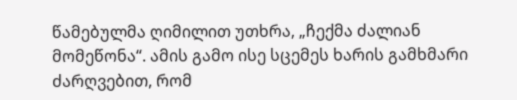წამებულმა ღიმილით უთხრა, „ჩექმა ძალიან მომეწონა“. ამის გამო ისე სცემეს ხარის გამხმარი ძარღვებით, რომ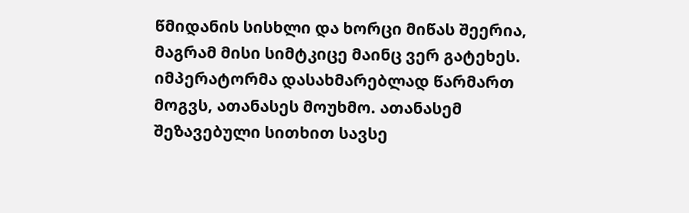წმიდანის სისხლი და ხორცი მიწას შეერია, მაგრამ მისი სიმტკიცე მაინც ვერ გატეხეს. იმპერატორმა დასახმარებლად წარმართ მოგვს, ათანასეს მოუხმო. ათანასემ შეზავებული სითხით სავსე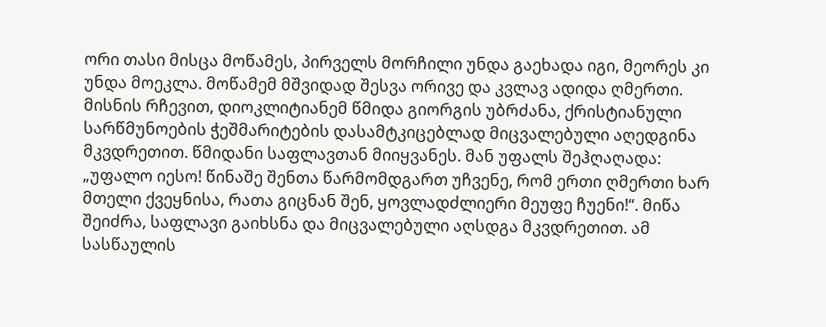ორი თასი მისცა მოწამეს, პირველს მორჩილი უნდა გაეხადა იგი, მეორეს კი უნდა მოეკლა. მოწამემ მშვიდად შესვა ორივე და კვლავ ადიდა ღმერთი. მისნის რჩევით, დიოკლიტიანემ წმიდა გიორგის უბრძანა, ქრისტიანული სარწმუნოების ჭეშმარიტების დასამტკიცებლად მიცვალებული აღედგინა მკვდრეთით. წმიდანი საფლავთან მიიყვანეს. მან უფალს შეჰღაღადა: „უფალო იესო! წინაშე შენთა წარმომდგართ უჩვენე, რომ ერთი ღმერთი ხარ მთელი ქვეყნისა, რათა გიცნან შენ, ყოვლადძლიერი მეუფე ჩუენი!“. მიწა შეიძრა, საფლავი გაიხსნა და მიცვალებული აღსდგა მკვდრეთით. ამ სასწაულის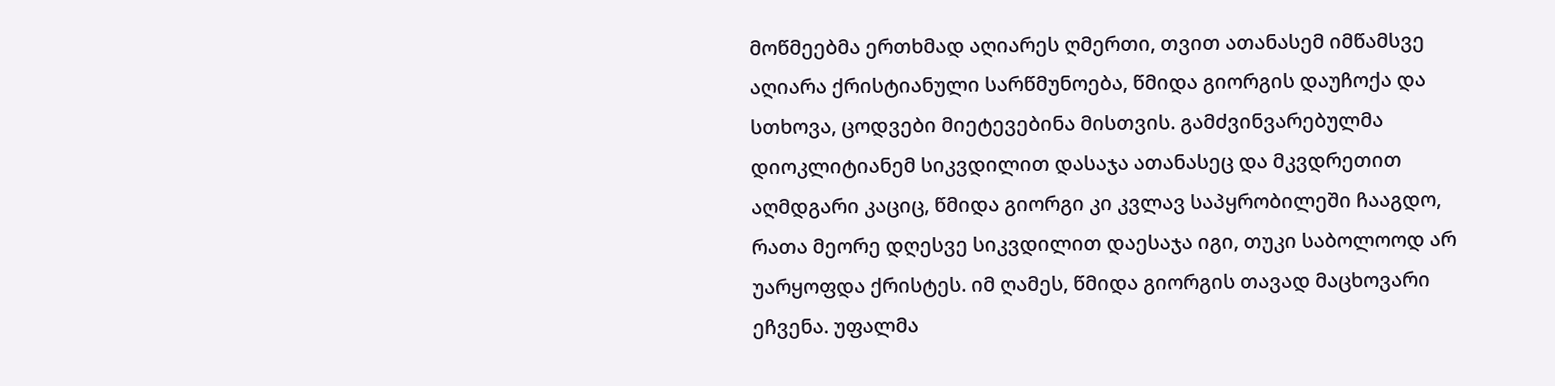მოწმეებმა ერთხმად აღიარეს ღმერთი, თვით ათანასემ იმწამსვე აღიარა ქრისტიანული სარწმუნოება, წმიდა გიორგის დაუჩოქა და სთხოვა, ცოდვები მიეტევებინა მისთვის. გამძვინვარებულმა დიოკლიტიანემ სიკვდილით დასაჯა ათანასეც და მკვდრეთით აღმდგარი კაციც, წმიდა გიორგი კი კვლავ საპყრობილეში ჩააგდო, რათა მეორე დღესვე სიკვდილით დაესაჯა იგი, თუკი საბოლოოდ არ უარყოფდა ქრისტეს. იმ ღამეს, წმიდა გიორგის თავად მაცხოვარი ეჩვენა. უფალმა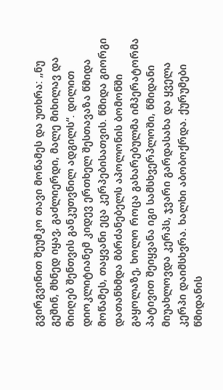გვირგვინით შეუმკო თავი მოწამეს და უთხრა: „ნუ გეშინ, მხნედ იყავ, გაძლიერდი, მალე მიხილავ და მიიღებ შენთვის განკუთვნილ ადგილს“. დილით დიოკლიტიანემ კიდევ ერთხელ შესთავაზა წმიდა მოწამეს, თაყვანი ეცა კერპებისათვის. წმიდა გიორგი დათანხმდა მბრძანებელს აპოლონის ბომონში გაყოლაზე, ხოლო როცა გახარებულმა იმპერატორმა პატივით შეიყვანა იგი სამსხვერპლოში, წმიდანი მიუახლოვდა კერპს, ჯვარი გარდასახა და ყველა კერპი დაიმსხვრა. ხალხი აბობოქრდა. ქურუმები წმიდანის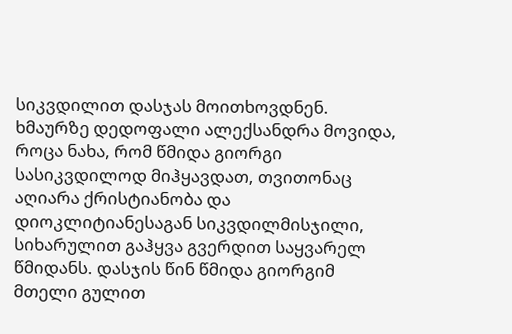სიკვდილით დასჯას მოითხოვდნენ. ხმაურზე დედოფალი ალექსანდრა მოვიდა, როცა ნახა, რომ წმიდა გიორგი სასიკვდილოდ მიჰყავდათ, თვითონაც აღიარა ქრისტიანობა და დიოკლიტიანესაგან სიკვდილმისჯილი, სიხარულით გაჰყვა გვერდით საყვარელ წმიდანს. დასჯის წინ წმიდა გიორგიმ მთელი გულით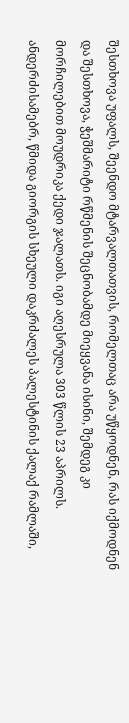შესთხოვა უფალს, შეენდო მტარვალთათვის, რომელთაც არა უწყოდნენ, რას იქმოდნენ და შესთხოვა, ჭეშმარიტი რწმენის შეცნობამდე მიეყვანა ისინი, შემდეგ კი მორჩილებით მოუდრიკა ქედი ჯალათს. იგი აღესრულა 303 წლის 23 აპრილს. ანდერძისამებრ, წმიდა გიორგის სხეული დაკრძალეს პალესტინის ქალაქ რამლაში,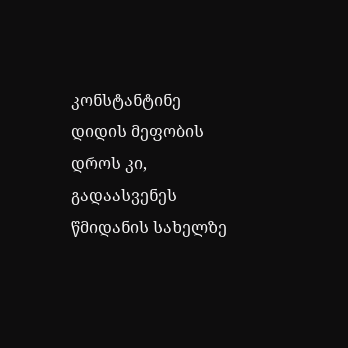კონსტანტინე დიდის მეფობის დროს კი, გადაასვენეს წმიდანის სახელზე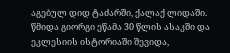აგებულ დიდ ტაძარში, ქალაქ ლიდაში. წმიდა გიორგი ეწამა 30 წლის ასაკში და ეკლესიის ისტორიაში შევიდა,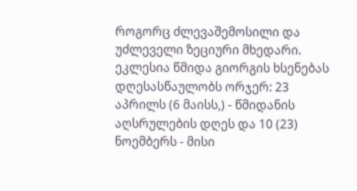როგორც ძლევაშემოსილი და უძლეველი ზეციური მხედარი. ეკლესია წმიდა გიორგის ხსენებას დღესასწაულობს ორჯერ: 23 აპრილს (6 მაისს,) - წმიდანის აღსრულების დღეს და 10 (23) ნოემბერს - მისი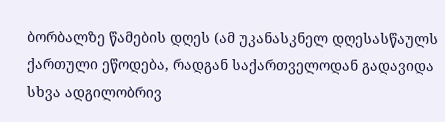ბორბალზე წამების დღეს (ამ უკანასკნელ დღესასწაულს ქართული ეწოდება, რადგან საქართველოდან გადავიდა სხვა ადგილობრივ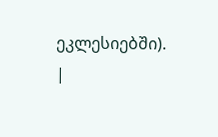ეკლესიებში). |